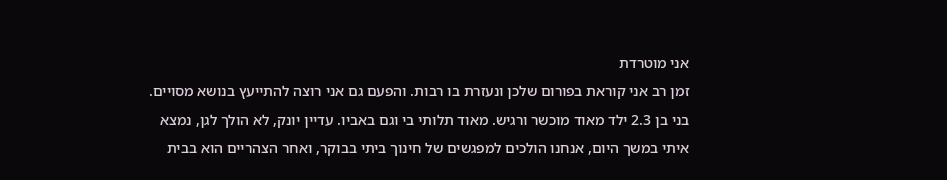אני מוטרדת
זמן רב אני קוראת בפורום שלכן ונעזרת בו רבות. והפעם גם אני רוצה להתייעץ בנושא מסויים. בני בן 2.3 ילד מאוד מוכשר ורגיש. מאוד תלותי בי וגם באביו. עדיין יונק, לא הולך לגן, נמצא איתי במשך היום, אנחנו הולכים למפגשים של חינוך ביתי בבוקר, ואחר הצהריים הוא בבית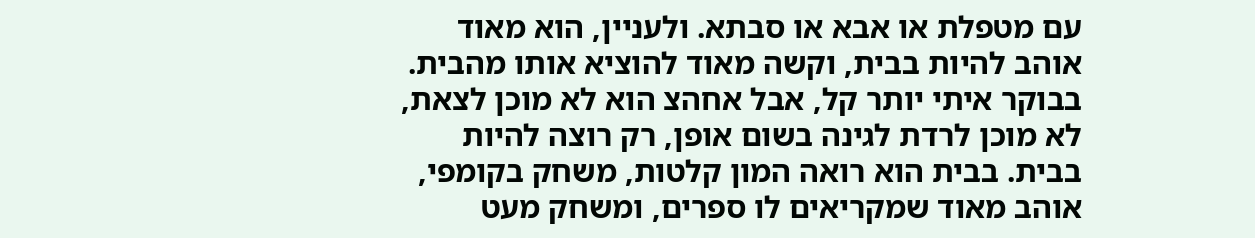עם מטפלת או אבא או סבתא. ולעניין, הוא מאוד אוהב להיות בבית, וקשה מאוד להוציא אותו מהבית. בבוקר איתי יותר קל, אבל אחהצ הוא לא מוכן לצאת, לא מוכן לרדת לגינה בשום אופן, רק רוצה להיות בבית. בבית הוא רואה המון קלטות, משחק בקומפי, אוהב מאוד שמקריאים לו ספרים, ומשחק מעט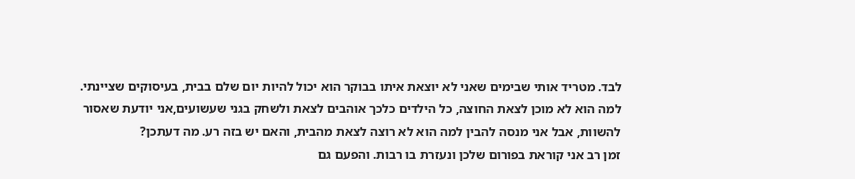לבד. מטריד אותי שבימים שאני לא יוצאת איתו בבוקר הוא יכול להיות יום שלם בבית, בעיסוקים שציינתי. למה הוא לא מוכן לצאת החוצה, כל הילדים כלכך אוהבים לצאת ולשחק בגני שעשועים,אני יודעת שאסור להשוות, אבל אני מנסה להבין למה הוא לא רוצה לצאת מהבית, והאם יש בזה רע. מה דעתכן?
זמן רב אני קוראת בפורום שלכן ונעזרת בו רבות. והפעם גם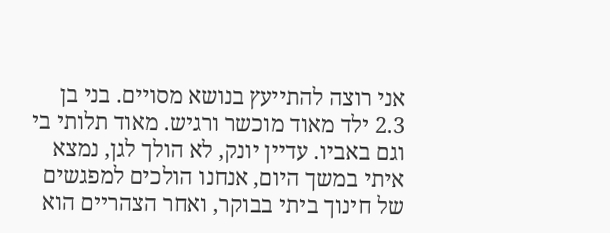אני רוצה להתייעץ בנושא מסויים. בני בן 2.3 ילד מאוד מוכשר ורגיש. מאוד תלותי בי וגם באביו. עדיין יונק, לא הולך לגן, נמצא איתי במשך היום, אנחנו הולכים למפגשים של חינוך ביתי בבוקר, ואחר הצהריים הוא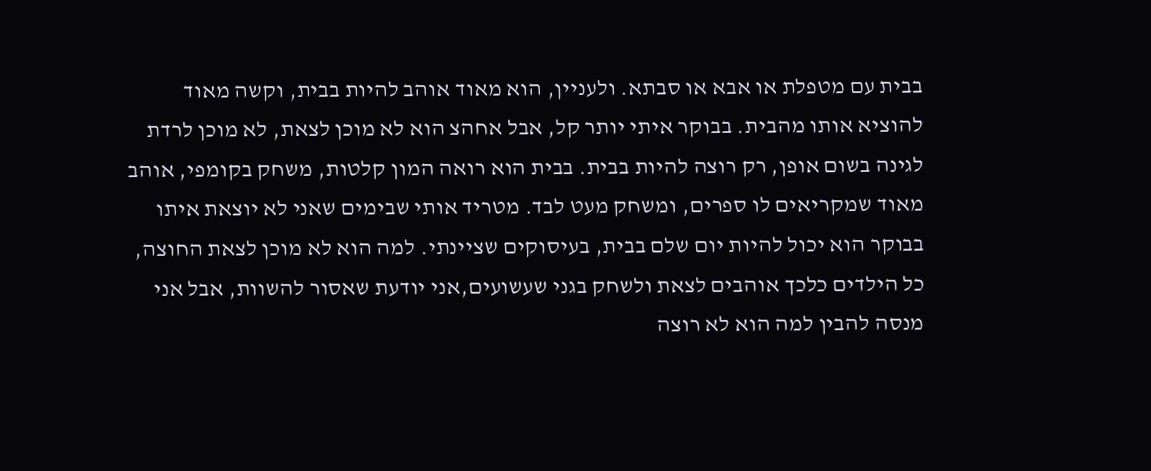בבית עם מטפלת או אבא או סבתא. ולעניין, הוא מאוד אוהב להיות בבית, וקשה מאוד להוציא אותו מהבית. בבוקר איתי יותר קל, אבל אחהצ הוא לא מוכן לצאת, לא מוכן לרדת לגינה בשום אופן, רק רוצה להיות בבית. בבית הוא רואה המון קלטות, משחק בקומפי, אוהב מאוד שמקריאים לו ספרים, ומשחק מעט לבד. מטריד אותי שבימים שאני לא יוצאת איתו בבוקר הוא יכול להיות יום שלם בבית, בעיסוקים שציינתי. למה הוא לא מוכן לצאת החוצה, כל הילדים כלכך אוהבים לצאת ולשחק בגני שעשועים,אני יודעת שאסור להשוות, אבל אני מנסה להבין למה הוא לא רוצה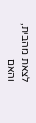לצאת מהבית, והאם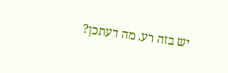יש בזה רע. מה דעתכן?